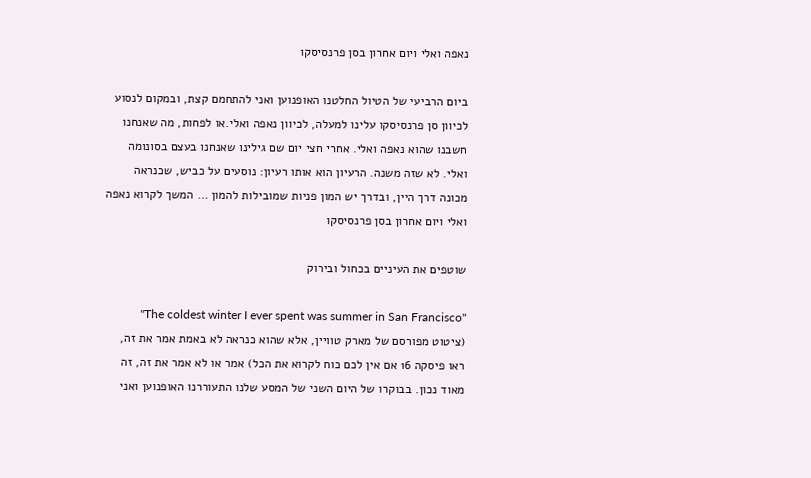נאפה ואלי ויום אחרון בסן פרנסיסקו

ביום הרביעי של הטיול החלטנו האופנוען ואני להתחמם קצת, ובמקום לנסוע לכיוון סן פרנסיסקו עלינו למעלה, לכיוון נאפה ואלי.או לפחות, מה שאנחנו חשבנו שהוא נאפה ואלי. אחרי חצי יום שם גילינו שאנחנו בעצם בסונומה ואלי. לא שזה משנה. הרעיון הוא אותו רעיון: נוסעים על כביש, שכנראה מכונה דרך היין, ובדרך יש המון פניות שמובילות להמון … המשך לקרוא נאפה ואלי ויום אחרון בסן פרנסיסקו

שוטפים את העיניים בכחול ובירוק

"The coldest winter I ever spent was summer in San Francisco" (ציטוט מפורסם של מארק טוויין, אלא שהוא כנראה לא באמת אמר את זה, ראו פיסקה 16 אם אין לכם כוח לקרוא את הכל) אמר או לא אמר את זה, זה מאוד נכון. בבוקרו של היום השני של המסע שלנו התעוררנו האופנוען ואני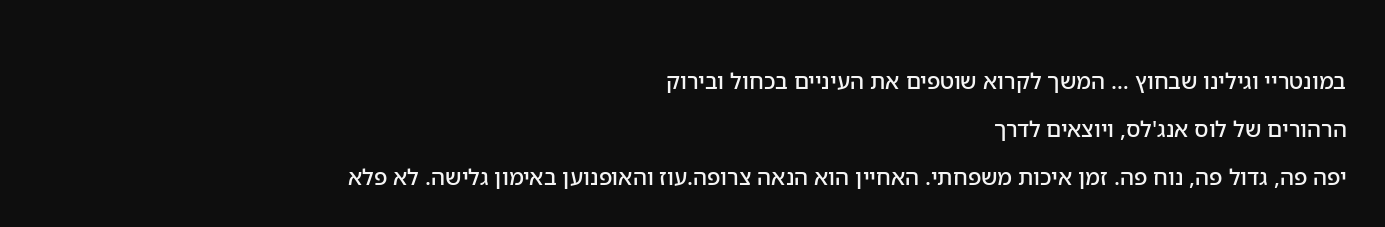במונטריי וגילינו שבחוץ … המשך לקרוא שוטפים את העיניים בכחול ובירוק

הרהורים של לוס אנג'לס, ויוצאים לדרך

יפה פה, גדול פה, נוח פה. זמן איכות משפחתי. האחיין הוא הנאה צרופה.עוז והאופנוען באימון גלישה. לא פלא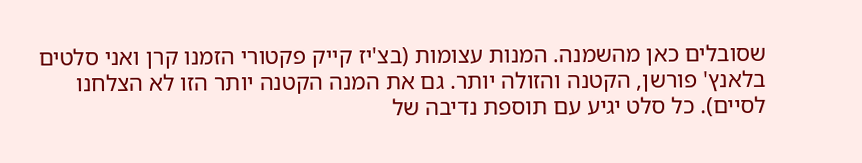שסובלים כאן מהשמנה. המנות עצומות (בצ'יז קייק פקטורי הזמנו קרן ואני סלטים בלאנץ' פורשן, הקטנה והזולה יותר. גם את המנה הקטנה יותר הזו לא הצלחנו לסיים). כל סלט יגיע עם תוספת נדיבה של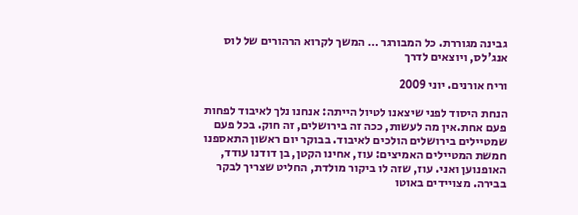גבינה מגוררת. כל המבורגר … המשך לקרוא הרהורים של לוס אנג'לס, ויוצאים לדרך

וריח אורנים. יוני 2009

הנחת היסוד לפני שיצאנו לטיול הייתה: אנחנו נלך לאיבוד לפחות פעם אחת.אין מה לעשות, ככה זה בירושלים, זה חוק. בכל פעם שמטיילים בירושלים הולכים לאיבוד. בבוקר יום ראשון התאספנו חמשת המטיילים האמיצים: עוז, אחינו הקטן, בן דודנו עודד, האופנוען ואני. עוז, שזה לו ביקור מולדת, החליט שצריך לבקר בבירה. מצויידים באוטו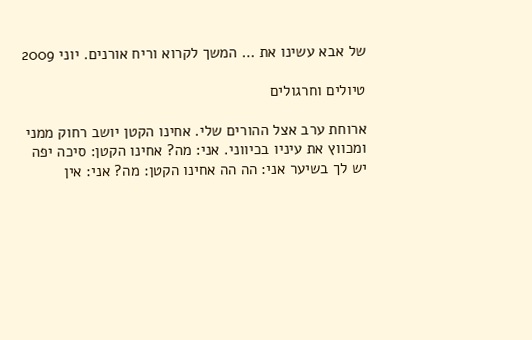של אבא עשינו את … המשך לקרוא וריח אורנים. יוני 2009

טיולים וחרגולים

ארוחת ערב אצל ההורים שלי. אחינו הקטן יושב רחוק ממני ומכווץ את עיניו בכיווני. אני: מה? אחינו הקטן: סיכה יפה יש לך בשיער אני: הה הה אחינו הקטן: מה? אני: אין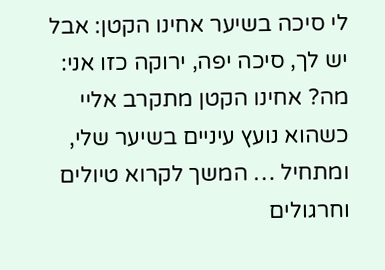לי סיכה בשיער אחינו הקטן: אבל יש לך, סיכה יפה, ירוקה כזו אני: מה? אחינו הקטן מתקרב אליי כשהוא נועץ עיניים בשיער שלי, ומתחיל … המשך לקרוא טיולים וחרגולים